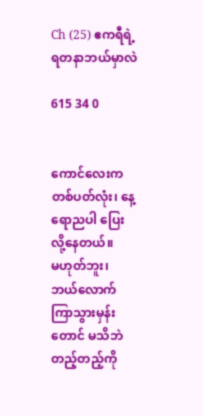Ch (25) ဧကရီရဲ့ ရတနာဘယ်မှာလဲ

615 34 0


ကောင်လေးက တစ်ပတ်လုံး၊ နေ့ရောညပါ ပြေးလို့နေတယ်။
မဟုတ်ဘူး၊ ဘယ်လောက်ကြာသွားမှန်းတောင် မသိဘဲ တည့်တည့်ကို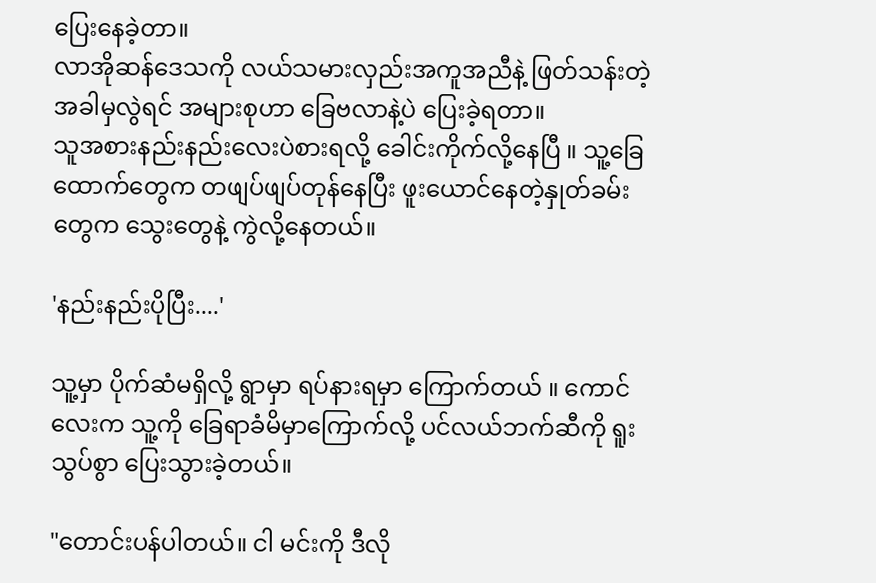ပြေးနေခဲ့တာ။
လာအိုဆန်ဒေသကို လယ်သမားလှည်းအကူအညီနဲ့ ဖြတ်သန်းတဲ့အခါမှလွဲရင် အများစုဟာ ခြေဗလာနဲ့ပဲ ပြေးခဲ့ရတာ။
သူအစားနည်းနည်းလေးပဲစားရလို့ ခေါင်းကိုက်လို့နေပြီ ။ သူ့ခြေထောက်တွေက တဖျပ်ဖျပ်တုန်နေပြီး ဖူးယောင်နေတဲ့နှုတ်ခမ်းတွေက သွေးတွေနဲ့ ကွဲလို့နေတယ်။

'နည်းနည်းပိုပြီး....'

သူ့မှာ ပိုက်ဆံမရှိလို့ ရွာမှာ ရပ်နားရမှာ ကြောက်တယ် ။ ကောင်လေးက သူ့ကို ခြေရာခံမိမှာကြောက်လို့ ပင်လယ်ဘက်ဆီကို ရူးသွပ်စွာ ပြေးသွားခဲ့တယ်။

"တောင်းပန်ပါတယ်။ ငါ မင်းကို ဒီလို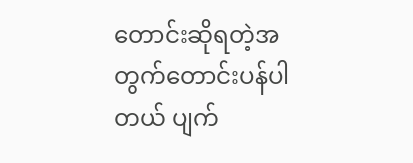တောင်းဆိုရတဲ့အတွက်တောင်းပန်ပါတယ် ပျက်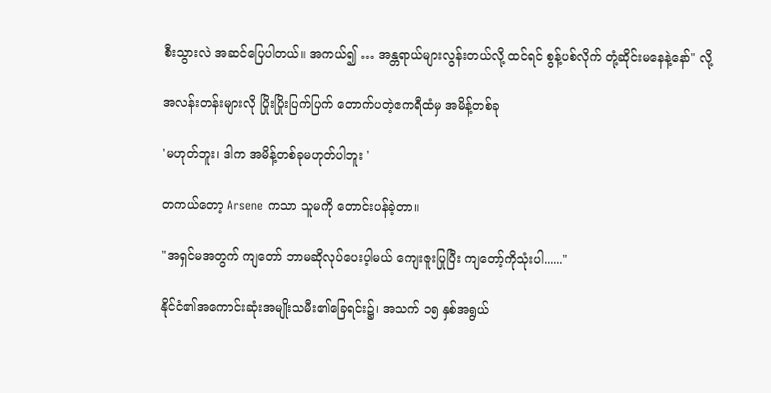စီးသွားလဲ အဆင်ပြေပါတယ်။ အကယ်၍ … အန္တရာယ်များလွန်းတယ်လို့ ထင်ရင် စွန့်ပစ်လိုက်‌ တုံ့ဆိုင်းမနေနဲ့နော်" လို့

အလန်းတန်းများလို ပြိုးပြိုးပြက်ပြက် တောက်ပတဲ့ဧကရီထံမှ အမိန့်တစ်ခု

'မဟုတ်ဘူး၊ ဒါက အမိန့်တစ်ခုမဟုတ်ပါဘူး '

တကယ်တော့ Arsene ကသာ သူမကို တောင်းပန်ခဲ့တာ။

"အရှင်မအတွက် ကျတော် ဘာမဆိုလုပ်ပေးပ့ါမယ် ကျေးဇူးပြုပြီး ကျတော့်ကိုသုံးပါ......"

နိုင်ငံ၏အကောင်းဆုံးအမျိုးသမီး၏ခြေရင်း၌၊ အသက် ၁၅ နှစ်အရွယ်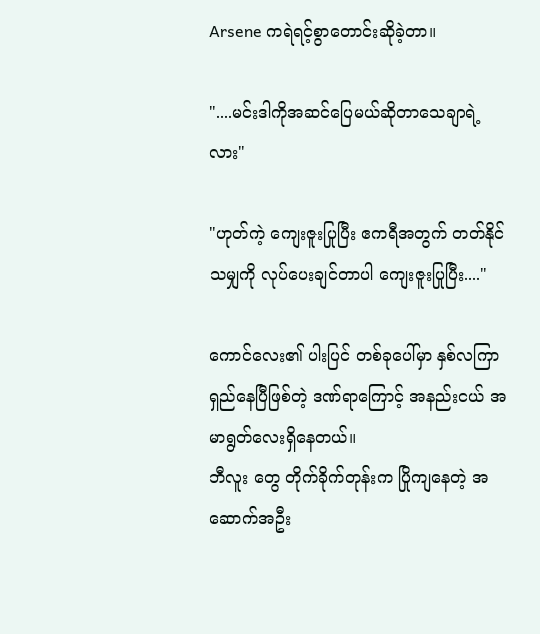Arsene ကရဲရင့်စွာတောင်းဆိုခဲ့တာ။

"....မင်းဒါကိုအဆင်ပြေမယ်ဆိုတာသေချာရဲ့လား"

"ဟုတ်ကဲ့ ကျေးဇူးပြုပြီး ဧကရီအတွက် တတ်နိုင်သမျှကို လုပ်ပေးချင်တာပါ ကျေးဇူးပြုပြီး...."

ကောင်လေး၏ ပါးပြင် တစ်ခုပေါ်မှာ နှစ်လကြာရှည်နေပြီဖြစ်တဲ့ ဒဏ်ရာကြောင့် အနည်းငယ် အမာရွတ်လေးရှိနေတယ်။
ဘီလူး တွေ တိုက်ခိုက်တုန်းက ပြိုကျနေတဲ့ အဆောက်အဦး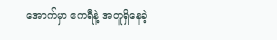အောက်မှာ ဧကရီနဲ့ အတူရှိနေခဲ့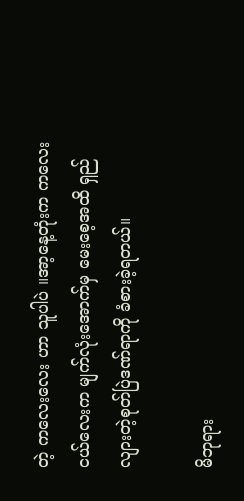တဲ့ ကလေးလေး ဟာ သူပါပဲ ။အာ့နေ့တုံးက ကလေးငယ်လေးက မျက်လုံးအောက်မှ မေးစေ့အထိ ရှည်လျားတဲ့စုတ်ပြဲဒဏ်ရာကို ခံစားခဲ့ရတယ်။

မိဘုရား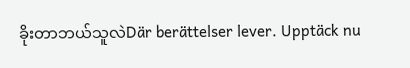ခိုးတာဘယ်သူလဲDär berättelser lever. Upptäck nu